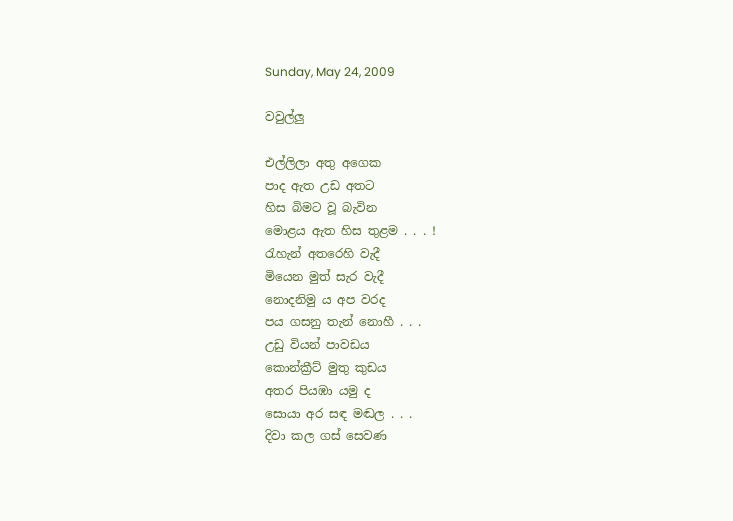Sunday, May 24, 2009

වවුල්ලු

එල්ලිලා අතු අගෙක
පාද ඇත උඩ අතට
හිස බිමට වූ බැවින
මොළය ඇත හිස තුළම . . . !
රැහැන් අතරෙහි වැදී
මියෙන මුත් සැර වැදී
නොදනිමු ය අප වරද
පය ගසනු තැන් නොහී . . .
උඩු වියන් පාවඩය
කොන්ක්‍රීට් මුතු කුඩය
අතර පියඹා යමු ද
සොයා අර සඳ මඬල . . .
දිවා කල ගස් සෙවණ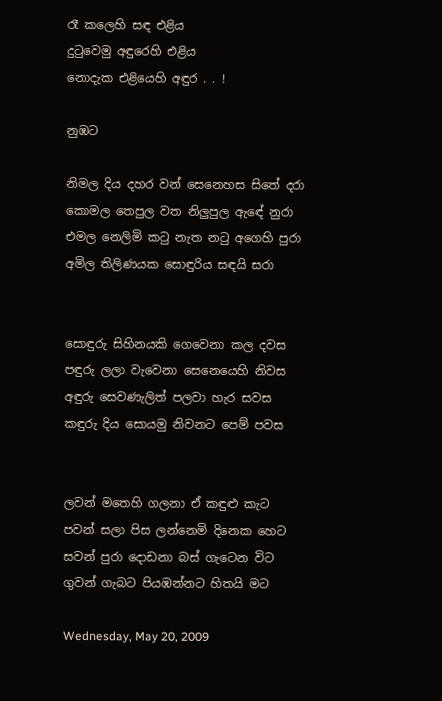රෑ කලෙහි සඳ එළිය
දුටුවෙමු අඳුරෙහි එළිය
නොදැක එළියෙහි අඳුර . . !

නුඹට

නිමල දිය දහර වන් සෙනෙහස සිතේ දරා
කොමල තෙපුල වත නිලුපුල ඇඳේ නුරා
එමල නෙලිමි කටු නැත නටු අගෙහි පුරා
අමිල තිලිණයක සොඳුරිය සඳයි සරා


සොඳුරු සිහිනයකි ගෙවෙනා කල දවස
පඳුරු ලලා වැවෙනා සෙනෙයෙහි නිවස
අඳුරු සෙවණැලිත් පලවා හැර සවස
කඳුරු දිය සොයමු නිවනට පෙම් පවස


ලවන් මතෙහි ගලනා ඒ කඳුළු කැට
පවන් සලා පිස ලන්නෙමි දිනෙක හෙට
සවන් පුරා දොඩනා බස් ගැටෙන විට
ගුවන් ගැබට පියඹන්නට හිතයි මට

Wednesday, May 20, 2009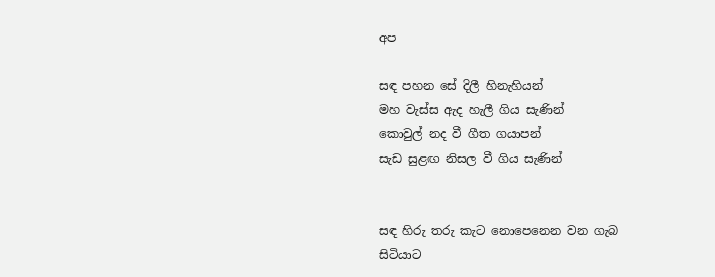අප

සඳ පහන සේ දිලී හිනැහියන්
මහ වැස්ස ඇද හැලී ගිය සැණින්
කොවුල් නද වී ගීත ගයාපන්
සැඩ සුළඟ නිසල වී ගිය සැණින්


සඳ හිරු තරු කැට නොපෙනෙන වන ගැබ
සිටියාට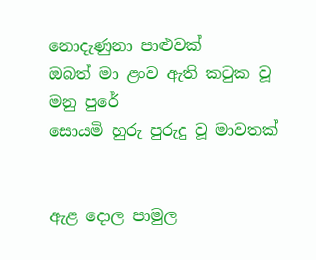නොදැණුනා පාළුවක්
ඔබත් මා ළංව ඇති කටුක වූ මනු පුරේ
සොයමි හුරු පුරුදු වූ මාවතක්


ඇළ දොල පාමුල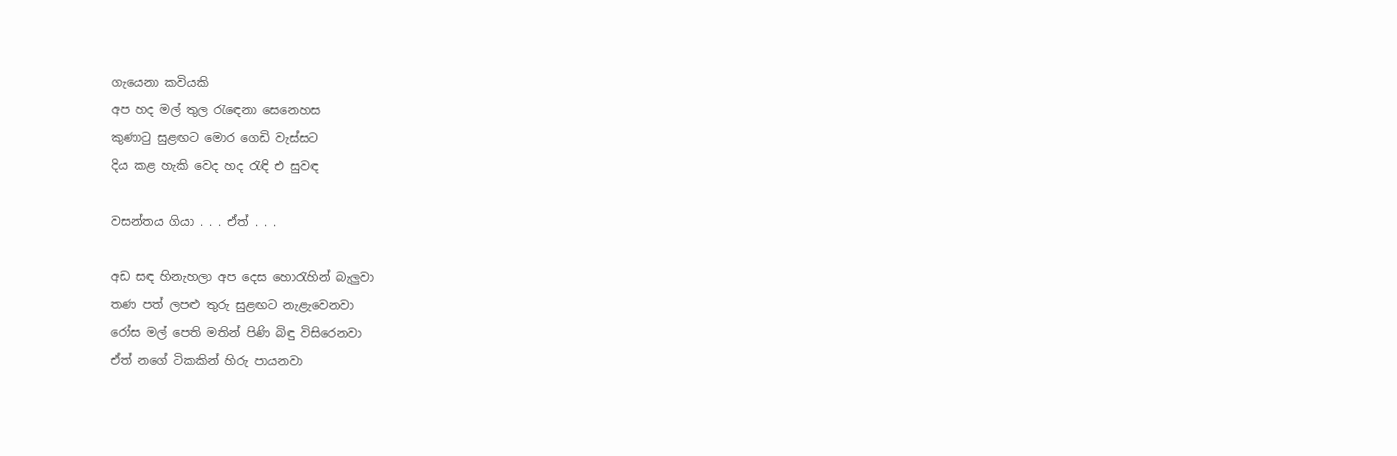ගැයෙනා කවියකි
අප හද මල් තුල රැඳෙනා සෙනෙහස
කුණාටු සුළඟට මොර ගෙඩි වැස්සට
දිය කළ හැකි වෙද හද රැඳි එ සුවඳ

වසන්තය ගියා . . . ඒත් . . .

අඩ සඳ හිනැහලා අප දෙස හොරැහින් බැලුවා
තණ පත් ලපළු තුරු සුළඟට නැළැවෙනවා
රෝස මල් පෙති මතින් පිණි බිඳු විසිරෙනවා
ඒත් නගේ ටිකකින් හිරු පායනවා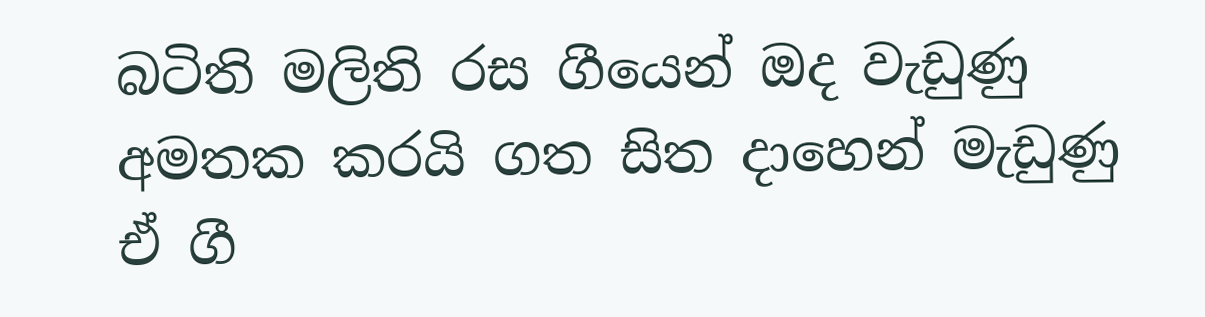බටිති මලිති රස ගීයෙන් ඔද වැඩුණු
අමතක කරයි ගත සිත දාහෙන් මැඩුණු
ඒ ගී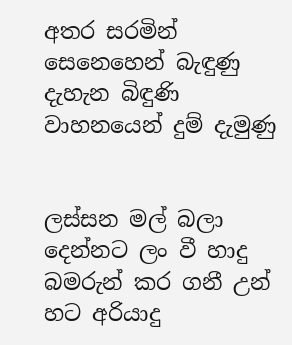අතර සරමින් සෙනෙහෙන් බැඳුණු
දැහැන බිඳුණි වාහනයෙන් දුම් දැමුණු


ලස්සන මල් බලා දෙන්නට ලං වී හාදු
බමරුන් කර ගනී උන් හට අරියාදු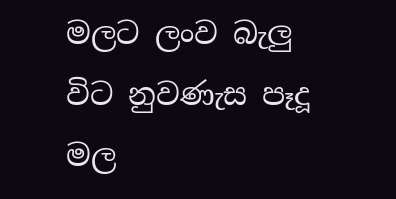මලට ලංව බැලු විට නුවණැස පෑදූ
මල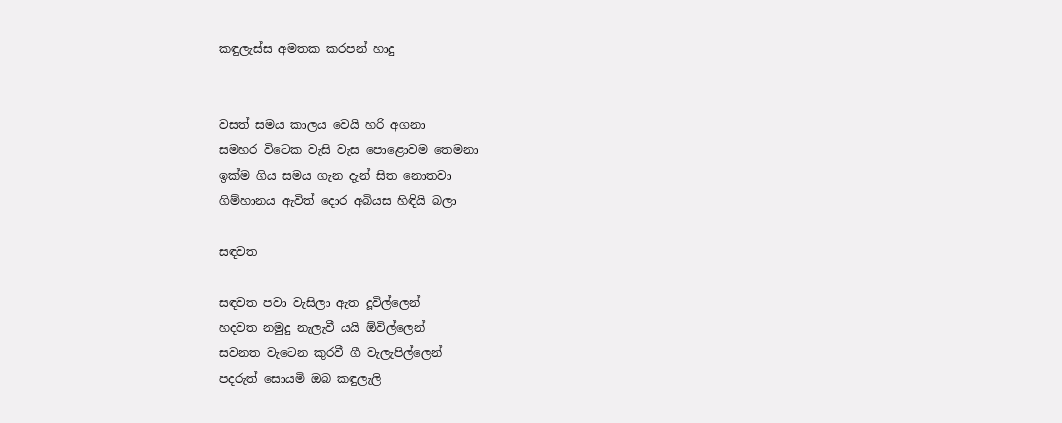කඳුලැස්ස අමතක කරපන් හාදු


වසත් සමය කාලය වෙයි හරි අගනා
සමහර විටෙක වැසි වැස පොළොවම තෙමනා
ඉක්ම ගිය සමය ගැන දැන් සිත නොතවා
ගිම්හානය ඇවිත් දොර අබියස හිඳියි බලා

සඳවත

සඳවත පවා වැසිලා ඇත දූවිල්ලෙන්
හදවත නමුදු නැලැවී යයි ඕවිල්ලෙන්
සවනත වැටෙන කුරවී ගී වැලැපිල්ලෙන්
පදරුත් සොයමි ඔබ කඳුලැලි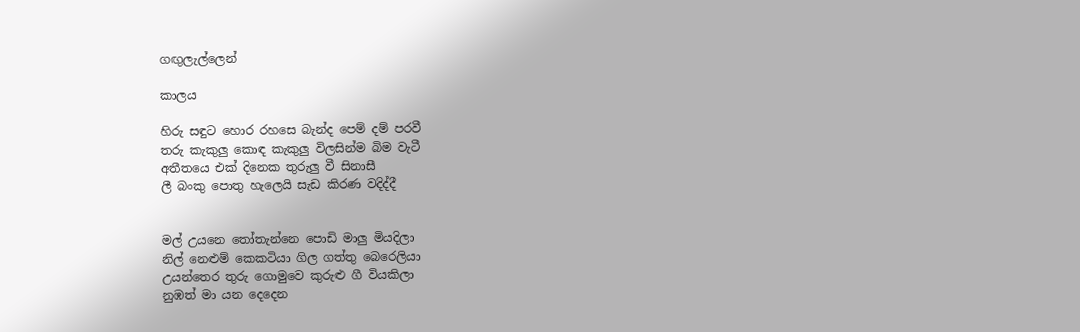ගඟුලැල්ලෙන්

කාලය

හිරු සඳුට හොර රහසෙ බැන්ද පෙම් දම් පරවී
තරු කැකුලු කොඳ කැකුලු විලසින්ම බිම වැටී
අතීතයෙ එක් දිනෙක තුරුලු වී සිනාසී
ලී බංකු පොතු හැලෙයි සැඩ කිරණ වදිද්දී


මල් උයනෙ තෝතැන්නෙ පොඩි මාලු මියදිලා
නිල් නෙළුම් කෙකටියා ගිල ගත්තු බෙරෙලියා
උයන්තෙර තුරු ගොමුවෙ කුරුළු ගී වියකිලා
නුඹත් මා යන දෙදෙන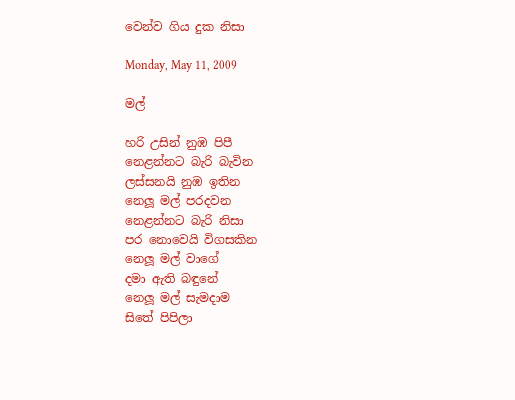වෙන්ව ගිය දුක නිසා

Monday, May 11, 2009

මල්

හරි උසින් නුඹ පිපී
නෙළන්නට බැරි බැවින
ලස්සනයි නුඹ ඉතින
නෙලූ මල් පරදවන
නෙළන්නට බැරි නිසා
පර නොවෙයි විගසකින
නෙලූ මල් වාගේ
දමා ඇති බඳුනේ
නෙලූ මල් සැමදාම
සිතේ පිපිලා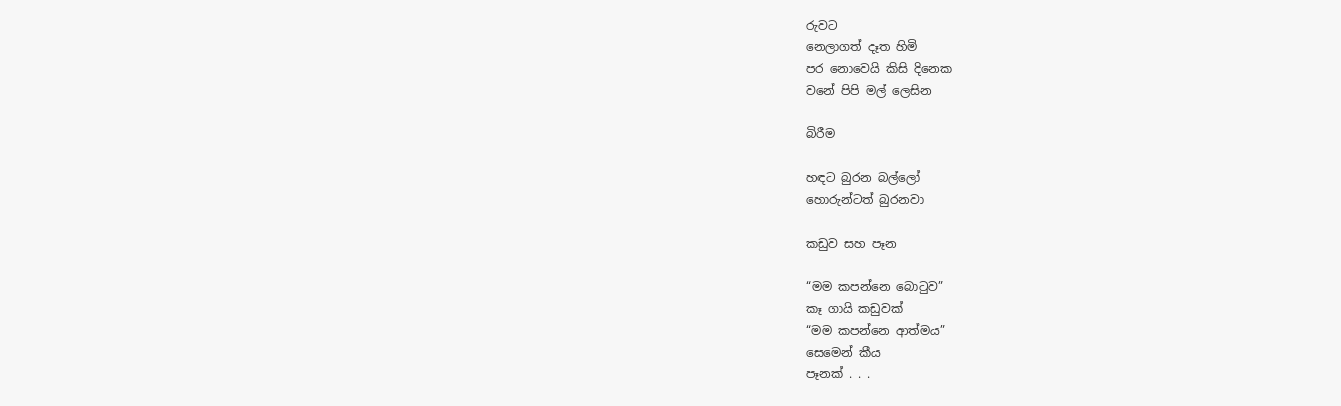රුවට
නෙලාගත් දෑත හිමි
පර නොවෙයි කිසි දිනෙක
වනේ පිපි මල් ලෙසින

බිරීම

හඳට බුරන බල්ලෝ
හොරුන්ටත් බුරනවා

කඩුව සහ පෑන

“මම කපන්නෙ බොටුව”
කෑ ගායි කඩුවක්
“මම කපන්නෙ ආත්මය”
සෙමෙන් කීය
පෑනක් . . .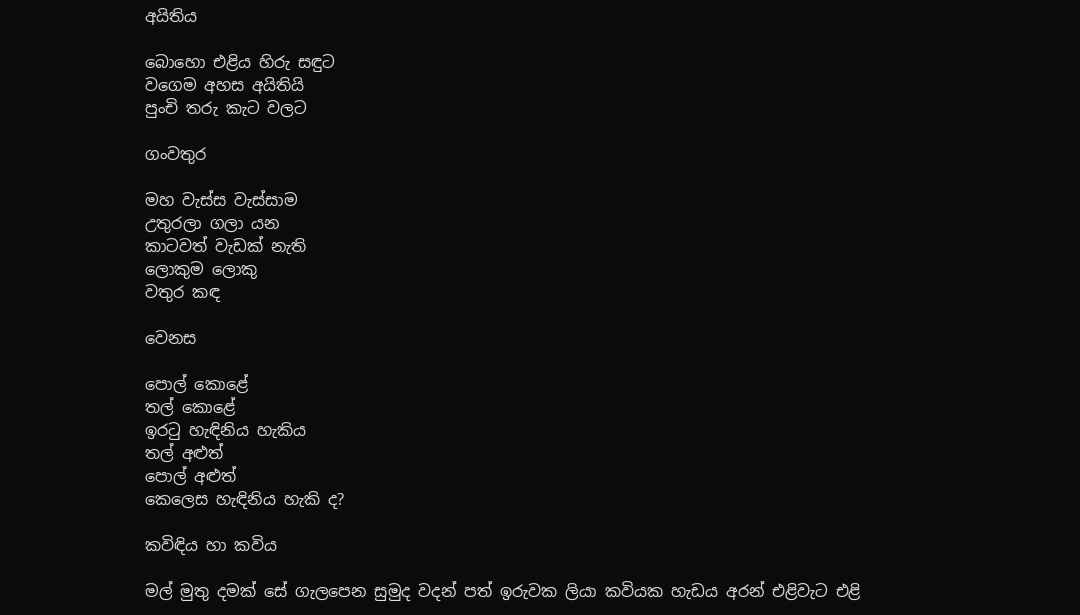අයිතිය

බොහො එළිය හිරු සඳුට
වගෙම අහස අයිතියි
පුංචි තරු කැට වලට

ගංවතුර

මහ වැස්ස වැස්සාම
උතුරලා ගලා යන
කාටවත් වැඩක් නැති
ලොකුම ලොකු
වතුර කඳ

වෙනස

පොල් කොළේ
තල් කොළේ
ඉරටු හැඳිනිය හැකිය
තල් අළුත්
පොල් අළුත්
කෙලෙස හැඳිනිය හැකි ද?

කවිඳිය හා කවිය

මල් මුතු දමක් සේ ගැලපෙන සුමුද වදන් පත් ඉරුවක ලියා කවියක හැඩය අරන් එළිවැට එළි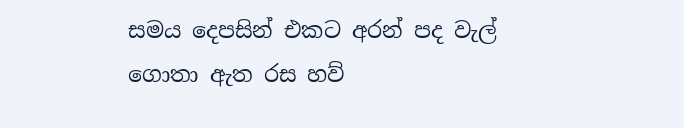සමය දෙපසින් එකට අරන් පද වැල් ගොතා ඇත රස හව්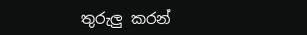තුරුලු කරන්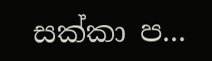සක්කා ප...